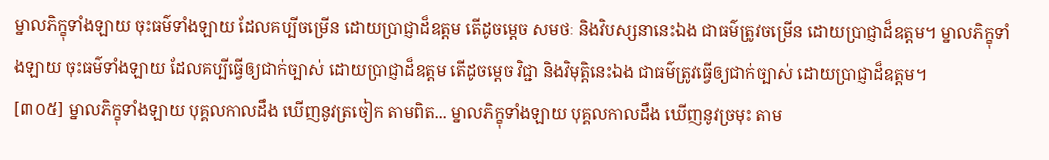ម្នាលភិក្ខុទាំងឡាយ ចុះធម៌ទាំងឡាយ ដែលគប្បីចម្រើន ដោយប្រាជ្ញាដ៏ឧត្តម តើដូចម្តេច សមថៈ និងវិបស្សនានេះឯង ជាធម៌ត្រូវចម្រើន ដោយប្រាជ្ញាដ៏ឧត្តម។ ម្នាលភិក្ខុទាំងឡាយ ចុះធម៌ទាំងឡាយ ដែលគប្បីធ្វើឲ្យជាក់ច្បាស់ ដោយប្រាជ្ញាដ៏ឧត្តម តើដូចម្តេច វិជ្ជា និងវិមុត្តិនេះឯង ជាធម៌ត្រូវធ្វើឲ្យជាក់ច្បាស់ ដោយប្រាជ្ញាដ៏ឧត្តម។
[៣០៥] ម្នាលភិក្ខុទាំងឡាយ បុគ្គលកាលដឹង ឃើញនូវត្រចៀក តាមពិត... ម្នាលភិក្ខុទាំងឡាយ បុគ្គលកាលដឹង ឃើញនូវច្រមុះ តាម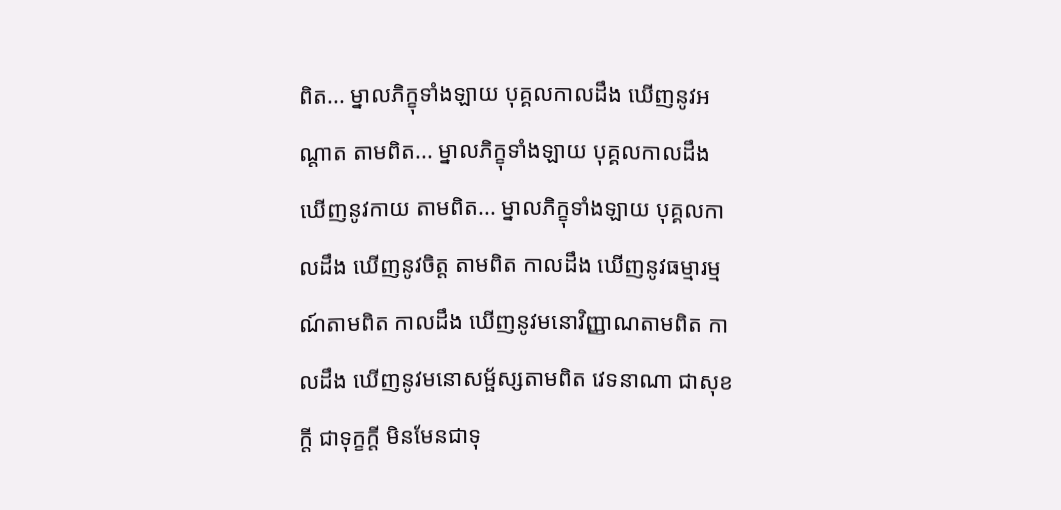ពិត... ម្នាលភិក្ខុទាំងឡាយ បុគ្គលកាលដឹង ឃើញនូវអណ្តាត តាមពិត... ម្នាលភិក្ខុទាំងឡាយ បុគ្គលកាលដឹង ឃើញនូវកាយ តាមពិត... ម្នាលភិក្ខុទាំងឡាយ បុគ្គលកាលដឹង ឃើញនូវចិត្ត តាមពិត កាលដឹង ឃើញនូវធម្មារម្មណ៍តាមពិត កាលដឹង ឃើញនូវមនោវិញ្ញាណតាមពិត កាលដឹង ឃើញនូវមនោសម្ផ័ស្សតាមពិត វេទនាណា ជាសុខក្តី ជាទុក្ខក្តី មិនមែនជាទុ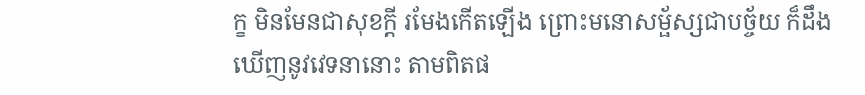ក្ខ មិនមែនជាសុខក្តី រមែងកើតឡើង ព្រោះមនោសម្ផ័ស្សជាបច្ច័យ ក៏ដឹង ឃើញនូវវេទនានោះ តាមពិតផ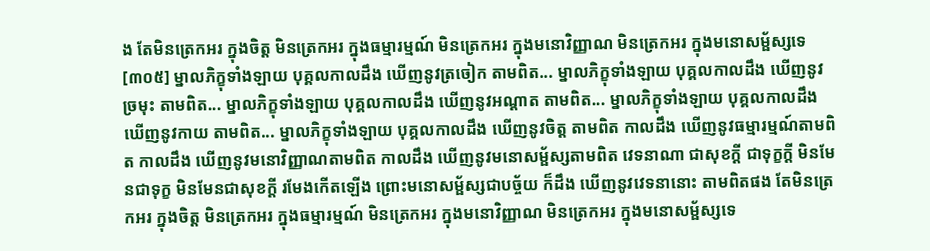ង តែមិនត្រេកអរ ក្នុងចិត្ត មិនត្រេកអរ ក្នុងធម្មារម្មណ៍ មិនត្រេកអរ ក្នុងមនោវិញ្ញាណ មិនត្រេកអរ ក្នុងមនោសម្ផ័ស្សទេ
[៣០៥] ម្នាលភិក្ខុទាំងឡាយ បុគ្គលកាលដឹង ឃើញនូវត្រចៀក តាមពិត... ម្នាលភិក្ខុទាំងឡាយ បុគ្គលកាលដឹង ឃើញនូវច្រមុះ តាមពិត... ម្នាលភិក្ខុទាំងឡាយ បុគ្គលកាលដឹង ឃើញនូវអណ្តាត តាមពិត... ម្នាលភិក្ខុទាំងឡាយ បុគ្គលកាលដឹង ឃើញនូវកាយ តាមពិត... ម្នាលភិក្ខុទាំងឡាយ បុគ្គលកាលដឹង ឃើញនូវចិត្ត តាមពិត កាលដឹង ឃើញនូវធម្មារម្មណ៍តាមពិត កាលដឹង ឃើញនូវមនោវិញ្ញាណតាមពិត កាលដឹង ឃើញនូវមនោសម្ផ័ស្សតាមពិត វេទនាណា ជាសុខក្តី ជាទុក្ខក្តី មិនមែនជាទុក្ខ មិនមែនជាសុខក្តី រមែងកើតឡើង ព្រោះមនោសម្ផ័ស្សជាបច្ច័យ ក៏ដឹង ឃើញនូវវេទនានោះ តាមពិតផង តែមិនត្រេកអរ ក្នុងចិត្ត មិនត្រេកអរ ក្នុងធម្មារម្មណ៍ មិនត្រេកអរ ក្នុងមនោវិញ្ញាណ មិនត្រេកអរ ក្នុងមនោសម្ផ័ស្សទេ